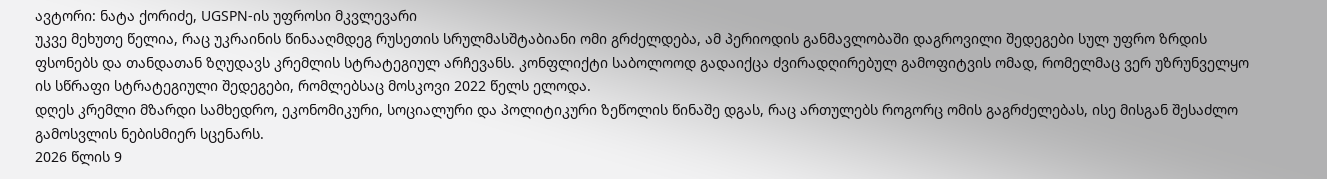ავტორი: ნატა ქორიძე, UGSPN-ის უფროსი მკვლევარი
უკვე მეხუთე წელია, რაც უკრაინის წინააღმდეგ რუსეთის სრულმასშტაბიანი ომი გრძელდება, ამ პერიოდის განმავლობაში დაგროვილი შედეგები სულ უფრო ზრდის ფსონებს და თანდათან ზღუდავს კრემლის სტრატეგიულ არჩევანს. კონფლიქტი საბოლოოდ გადაიქცა ძვირადღირებულ გამოფიტვის ომად, რომელმაც ვერ უზრუნველყო ის სწრაფი სტრატეგიული შედეგები, რომლებსაც მოსკოვი 2022 წელს ელოდა.
დღეს კრემლი მზარდი სამხედრო, ეკონომიკური, სოციალური და პოლიტიკური ზეწოლის წინაშე დგას, რაც ართულებს როგორც ომის გაგრძელებას, ისე მისგან შესაძლო გამოსვლის ნებისმიერ სცენარს.
2026 წლის 9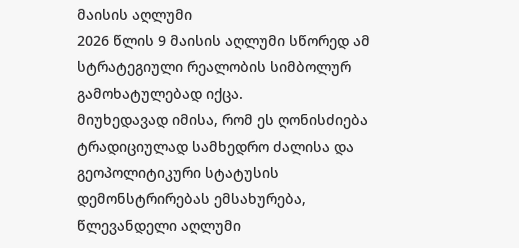მაისის აღლუმი
2026 წლის 9 მაისის აღლუმი სწორედ ამ სტრატეგიული რეალობის სიმბოლურ გამოხატულებად იქცა.
მიუხედავად იმისა, რომ ეს ღონისძიება ტრადიციულად სამხედრო ძალისა და გეოპოლიტიკური სტატუსის დემონსტრირებას ემსახურება, წლევანდელი აღლუმი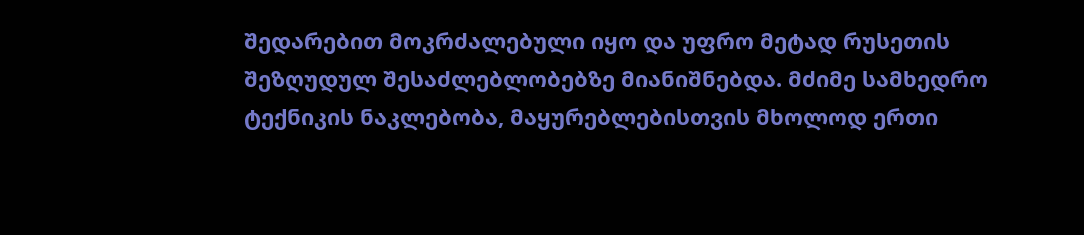შედარებით მოკრძალებული იყო და უფრო მეტად რუსეთის შეზღუდულ შესაძლებლობებზე მიანიშნებდა. მძიმე სამხედრო ტექნიკის ნაკლებობა, მაყურებლებისთვის მხოლოდ ერთი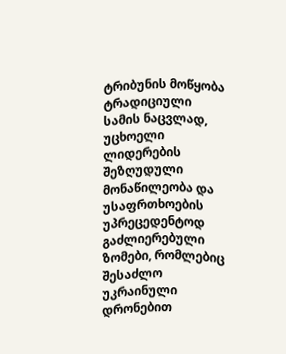ტრიბუნის მოწყობა ტრადიციული სამის ნაცვლად, უცხოელი ლიდერების შეზღუდული მონაწილეობა და უსაფრთხოების უპრეცედენტოდ გაძლიერებული ზომები, რომლებიც შესაძლო უკრაინული დრონებით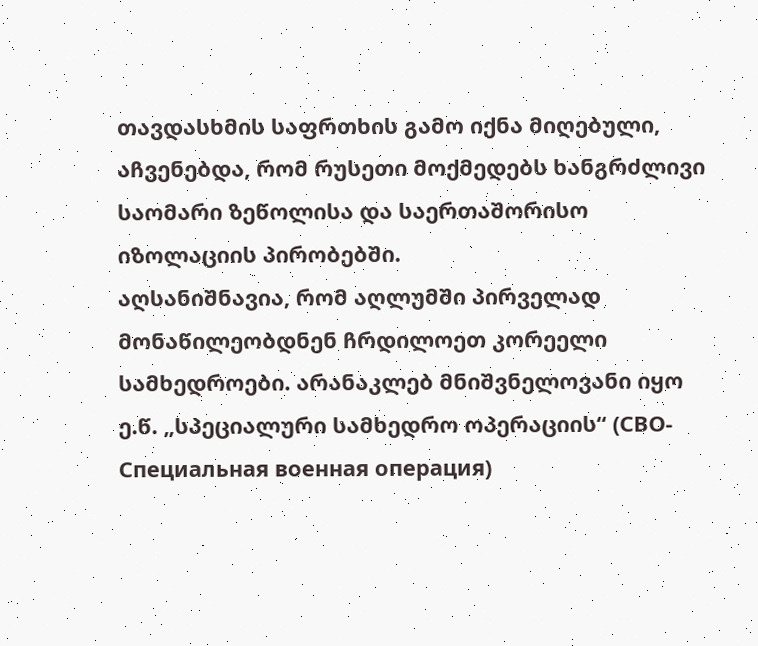თავდასხმის საფრთხის გამო იქნა მიღებული, აჩვენებდა, რომ რუსეთი მოქმედებს ხანგრძლივი საომარი ზეწოლისა და საერთაშორისო იზოლაციის პირობებში.
აღსანიშნავია, რომ აღლუმში პირველად მონაწილეობდნენ ჩრდილოეთ კორეელი სამხედროები. არანაკლებ მნიშვნელოვანი იყო ე.წ. „სპეციალური სამხედრო ოპერაციის“ (СВО-Специальная военная операция)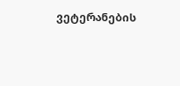ვეტერანების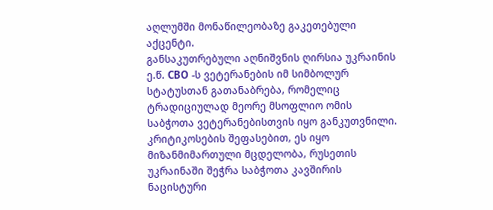აღლუმში მონაწილეობაზე გაკეთებული აქცენტი.
განსაკუთრებული აღნიშვნის ღირსია უკრაინის ე.წ. СВО -ს ვეტერანების იმ სიმბოლურ სტატუსთან გათანაბრება, რომელიც ტრადიციულად მეორე მსოფლიო ომის საბჭოთა ვეტერანებისთვის იყო განკუთვნილი. კრიტიკოსების შეფასებით, ეს იყო მიზანმიმართული მცდელობა, რუსეთის უკრაინაში შეჭრა საბჭოთა კავშირის ნაცისტური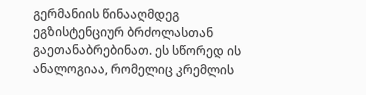გერმანიის წინააღმდეგ ეგზისტენციურ ბრძოლასთან გაეთანაბრებინათ. ეს სწორედ ის ანალოგიაა, რომელიც კრემლის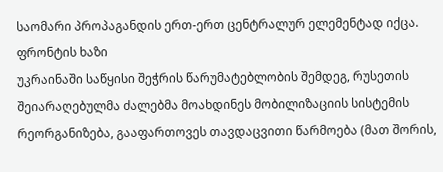საომარი პროპაგანდის ერთ-ერთ ცენტრალურ ელემენტად იქცა.
ფრონტის ხაზი
უკრაინაში საწყისი შეჭრის წარუმატებლობის შემდეგ, რუსეთის შეიარაღებულმა ძალებმა მოახდინეს მობილიზაციის სისტემის რეორგანიზება, გააფართოვეს თავდაცვითი წარმოება (მათ შორის,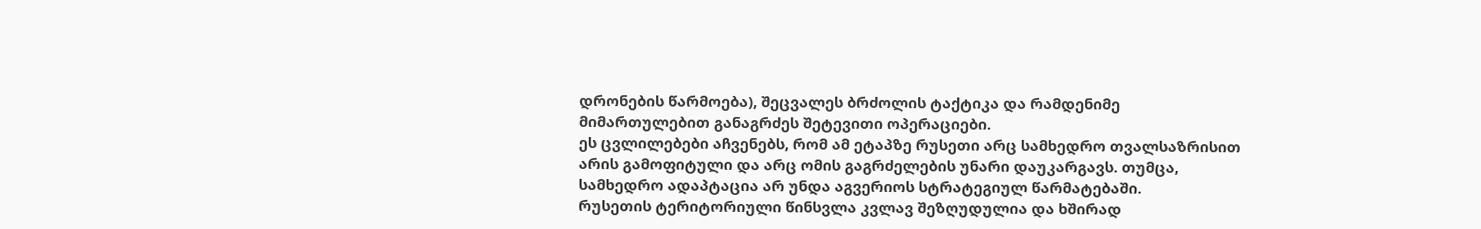დრონების წარმოება), შეცვალეს ბრძოლის ტაქტიკა და რამდენიმე მიმართულებით განაგრძეს შეტევითი ოპერაციები.
ეს ცვლილებები აჩვენებს, რომ ამ ეტაპზე რუსეთი არც სამხედრო თვალსაზრისით არის გამოფიტული და არც ომის გაგრძელების უნარი დაუკარგავს. თუმცა, სამხედრო ადაპტაცია არ უნდა აგვერიოს სტრატეგიულ წარმატებაში.
რუსეთის ტერიტორიული წინსვლა კვლავ შეზღუდულია და ხშირად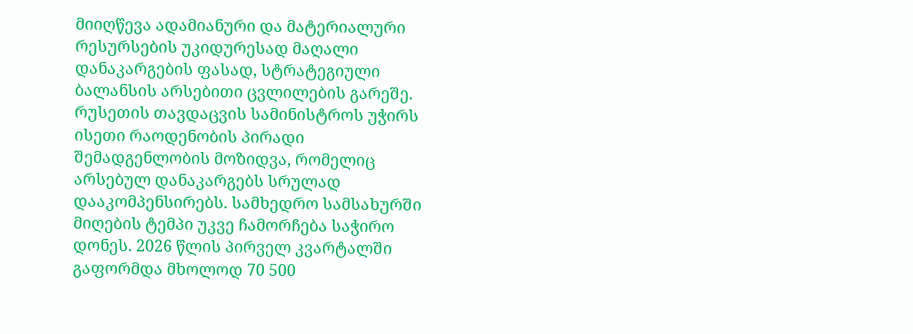მიიღწევა ადამიანური და მატერიალური რესურსების უკიდურესად მაღალი დანაკარგების ფასად, სტრატეგიული ბალანსის არსებითი ცვლილების გარეშე.
რუსეთის თავდაცვის სამინისტროს უჭირს ისეთი რაოდენობის პირადი შემადგენლობის მოზიდვა, რომელიც არსებულ დანაკარგებს სრულად დააკომპენსირებს. სამხედრო სამსახურში მიღების ტემპი უკვე ჩამორჩება საჭირო დონეს. 2026 წლის პირველ კვარტალში გაფორმდა მხოლოდ 70 500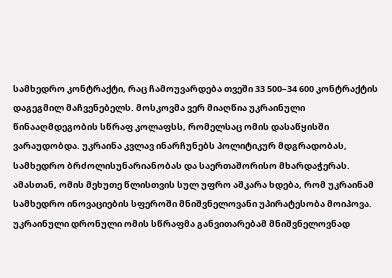სამხედრო კონტრაქტი, რაც ჩამოუვარდება თვეში 33 500–34 600 კონტრაქტის დაგეგმილ მაჩვენებელს. მოსკოვმა ვერ მიაღწია უკრაინული წინააღმდეგობის სწრაფ კოლაფსს, რომელსაც ომის დასაწყისში ვარაუდობდა. უკრაინა კვლავ ინარჩუნებს პოლიტიკურ მდგრადობას, სამხედრო ბრძოლისუნარიანობას და საერთაშორისო მხარდაჭერას.
ამასთან, ომის მეხუთე წლისთვის სულ უფრო აშკარა ხდება, რომ უკრაინამ სამხედრო ინოვაციების სფეროში მნიშვნელოვანი უპირატესობა მოიპოვა. უკრაინული დრონული ომის სწრაფმა განვითარებამ მნიშვნელოვნად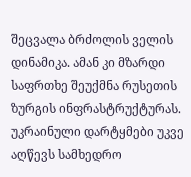შეცვალა ბრძოლის ველის დინამიკა. ამან კი მზარდი საფრთხე შეუქმნა რუსეთის ზურგის ინფრასტრუქტურას. უკრაინული დარტყმები უკვე აღწევს სამხედრო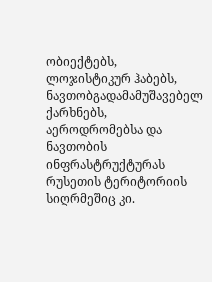ობიექტებს, ლოჯისტიკურ ჰაბებს, ნავთობგადამამუშავებელ ქარხნებს, აეროდრომებსა და ნავთობის ინფრასტრუქტურას რუსეთის ტერიტორიის სიღრმეშიც კი.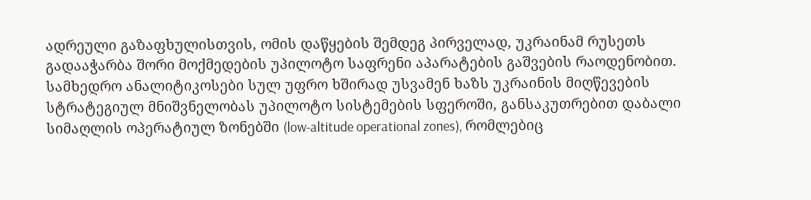ადრეული გაზაფხულისთვის, ომის დაწყების შემდეგ პირველად, უკრაინამ რუსეთს გადააჭარბა შორი მოქმედების უპილოტო საფრენი აპარატების გაშვების რაოდენობით.
სამხედრო ანალიტიკოსები სულ უფრო ხშირად უსვამენ ხაზს უკრაინის მიღწევების სტრატეგიულ მნიშვნელობას უპილოტო სისტემების სფეროში, განსაკუთრებით დაბალი სიმაღლის ოპერატიულ ზონებში (low-altitude operational zones), რომლებიც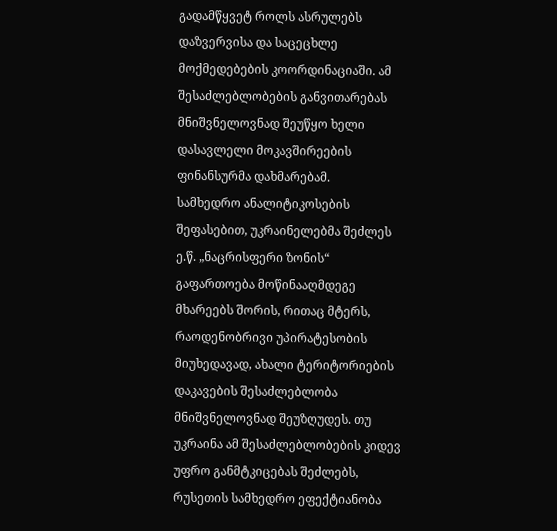გადამწყვეტ როლს ასრულებს დაზვერვისა და საცეცხლე მოქმედებების კოორდინაციაში. ამ შესაძლებლობების განვითარებას მნიშვნელოვნად შეუწყო ხელი დასავლელი მოკავშირეების ფინანსურმა დახმარებამ.
სამხედრო ანალიტიკოსების შეფასებით, უკრაინელებმა შეძლეს ე.წ. „ნაცრისფერი ზონის“ გაფართოება მოწინააღმდეგე მხარეებს შორის, რითაც მტერს, რაოდენობრივი უპირატესობის მიუხედავად, ახალი ტერიტორიების დაკავების შესაძლებლობა მნიშვნელოვნად შეუზღუდეს. თუ უკრაინა ამ შესაძლებლობების კიდევ უფრო განმტკიცებას შეძლებს, რუსეთის სამხედრო ეფექტიანობა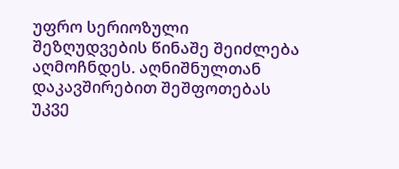უფრო სერიოზული შეზღუდვების წინაშე შეიძლება აღმოჩნდეს. აღნიშნულთან დაკავშირებით შეშფოთებას უკვე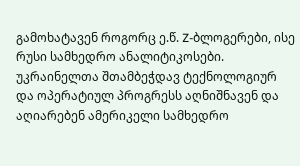გამოხატავენ როგორც ე.წ. Z-ბლოგერები, ისე რუსი სამხედრო ანალიტიკოსები.
უკრაინელთა შთამბეჭდავ ტექნოლოგიურ და ოპერატიულ პროგრესს აღნიშნავენ და აღიარებენ ამერიკელი სამხედრო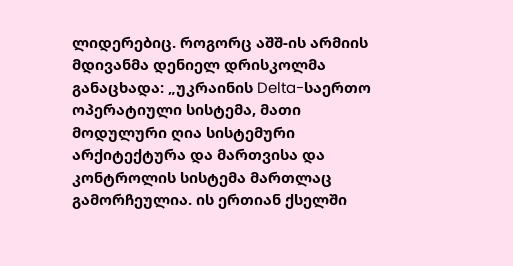ლიდერებიც. როგორც აშშ-ის არმიის მდივანმა დენიელ დრისკოლმა განაცხადა: „უკრაინის Delta-საერთო ოპერატიული სისტემა, მათი მოდულური ღია სისტემური არქიტექტურა და მართვისა და კონტროლის სისტემა მართლაც გამორჩეულია. ის ერთიან ქსელში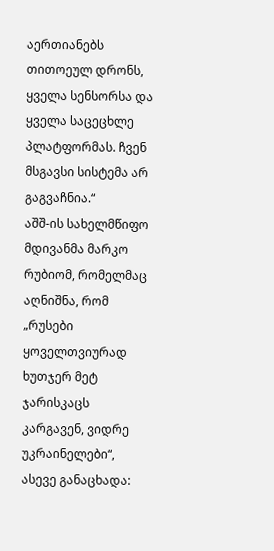აერთიანებს თითოეულ დრონს, ყველა სენსორსა და ყველა საცეცხლე პლატფორმას. ჩვენ მსგავსი სისტემა არ გაგვაჩნია.“
აშშ-ის სახელმწიფო მდივანმა მარკო რუბიომ, რომელმაც აღნიშნა, რომ „რუსები ყოველთვიურად ხუთჯერ მეტ ჯარისკაცს კარგავენ, ვიდრე უკრაინელები“, ასევე განაცხადა: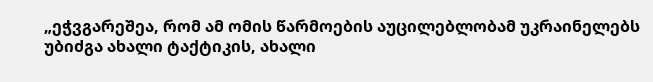„ეჭვგარეშეა, რომ ამ ომის წარმოების აუცილებლობამ უკრაინელებს უბიძგა ახალი ტაქტიკის, ახალი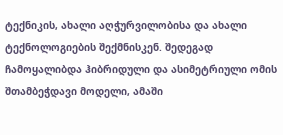ტექნიკის, ახალი აღჭურვილობისა და ახალი ტექნოლოგიების შექმნისკენ. შედეგად ჩამოყალიბდა ჰიბრიდული და ასიმეტრიული ომის შთამბეჭდავი მოდელი, ამაში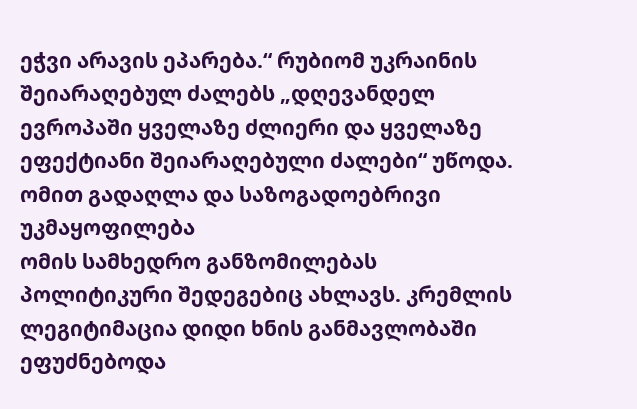ეჭვი არავის ეპარება.“ რუბიომ უკრაინის შეიარაღებულ ძალებს „დღევანდელ ევროპაში ყველაზე ძლიერი და ყველაზე ეფექტიანი შეიარაღებული ძალები“ უწოდა.
ომით გადაღლა და საზოგადოებრივი უკმაყოფილება
ომის სამხედრო განზომილებას პოლიტიკური შედეგებიც ახლავს. კრემლის ლეგიტიმაცია დიდი ხნის განმავლობაში ეფუძნებოდა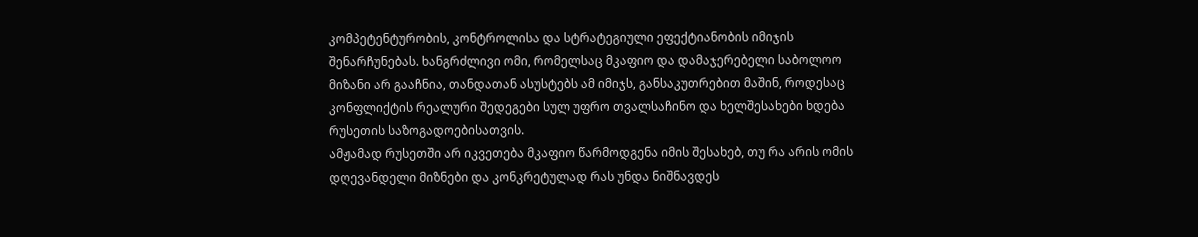კომპეტენტურობის, კონტროლისა და სტრატეგიული ეფექტიანობის იმიჯის შენარჩუნებას. ხანგრძლივი ომი, რომელსაც მკაფიო და დამაჯერებელი საბოლოო მიზანი არ გააჩნია, თანდათან ასუსტებს ამ იმიჯს, განსაკუთრებით მაშინ, როდესაც კონფლიქტის რეალური შედეგები სულ უფრო თვალსაჩინო და ხელშესახები ხდება რუსეთის საზოგადოებისათვის.
ამჟამად რუსეთში არ იკვეთება მკაფიო წარმოდგენა იმის შესახებ, თუ რა არის ომის დღევანდელი მიზნები და კონკრეტულად რას უნდა ნიშნავდეს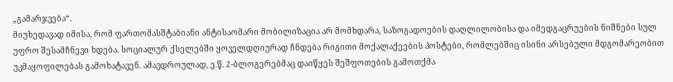„გამარჯვება“.
მიუხედავად იმისა, რომ ფართომასშტაბიანი ანტისაომარი მობილიზაცია არ მომხდარა, საზოგადოების დაღლილობისა და იმედგაცრუების ნიშნები სულ უფრო შესამჩნევი ხდება. სოციალურ ქსელებში ყოველდღიურად ჩნდება რიგითი მოქალაქეების პოსტები, რომლებშიც ისინი არსებული მდგომარეობით უკმაყოფილებას გამოხატავენ. ამავდროულად, ე.წ. Z-ბლოგერებმაც დაიწყეს შეშფოთების გამოთქმა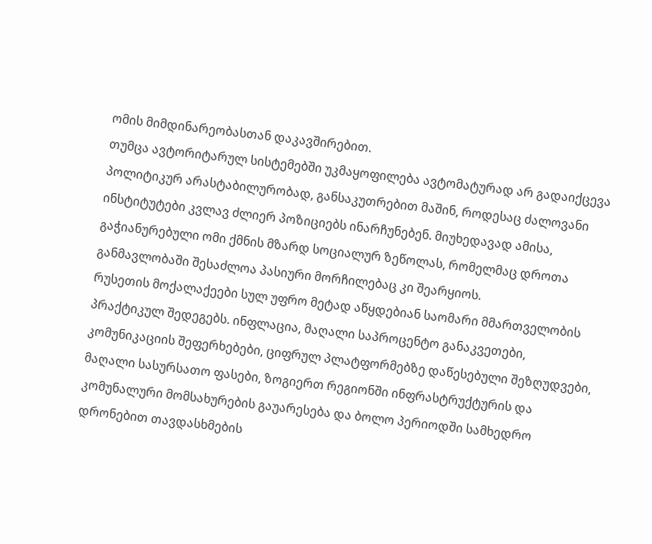ომის მიმდინარეობასთან დაკავშირებით.
თუმცა ავტორიტარულ სისტემებში უკმაყოფილება ავტომატურად არ გადაიქცევა პოლიტიკურ არასტაბილურობად, განსაკუთრებით მაშინ, როდესაც ძალოვანი ინსტიტუტები კვლავ ძლიერ პოზიციებს ინარჩუნებენ. მიუხედავად ამისა, გაჭიანურებული ომი ქმნის მზარდ სოციალურ ზეწოლას, რომელმაც დროთა განმავლობაში შესაძლოა პასიური მორჩილებაც კი შეარყიოს.
რუსეთის მოქალაქეები სულ უფრო მეტად აწყდებიან საომარი მმართველობის პრაქტიკულ შედეგებს. ინფლაცია, მაღალი საპროცენტო განაკვეთები, კომუნიკაციის შეფერხებები, ციფრულ პლატფორმებზე დაწესებული შეზღუდვები, მაღალი სასურსათო ფასები, ზოგიერთ რეგიონში ინფრასტრუქტურის და კომუნალური მომსახურების გაუარესება და ბოლო პერიოდში სამხედრო დრონებით თავდასხმების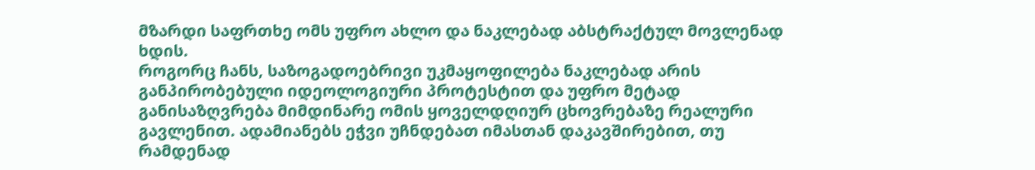მზარდი საფრთხე ომს უფრო ახლო და ნაკლებად აბსტრაქტულ მოვლენად ხდის.
როგორც ჩანს, საზოგადოებრივი უკმაყოფილება ნაკლებად არის განპირობებული იდეოლოგიური პროტესტით და უფრო მეტად განისაზღვრება მიმდინარე ომის ყოველდღიურ ცხოვრებაზე რეალური გავლენით. ადამიანებს ეჭვი უჩნდებათ იმასთან დაკავშირებით, თუ რამდენად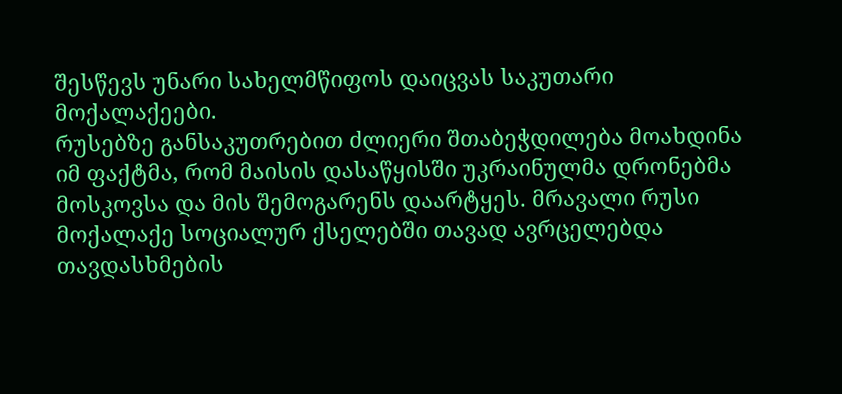შესწევს უნარი სახელმწიფოს დაიცვას საკუთარი მოქალაქეები.
რუსებზე განსაკუთრებით ძლიერი შთაბეჭდილება მოახდინა იმ ფაქტმა, რომ მაისის დასაწყისში უკრაინულმა დრონებმა მოსკოვსა და მის შემოგარენს დაარტყეს. მრავალი რუსი მოქალაქე სოციალურ ქსელებში თავად ავრცელებდა თავდასხმების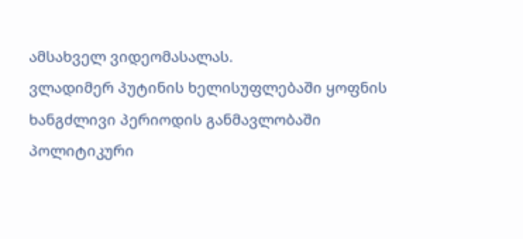ამსახველ ვიდეომასალას.
ვლადიმერ პუტინის ხელისუფლებაში ყოფნის ხანგძლივი პერიოდის განმავლობაში პოლიტიკური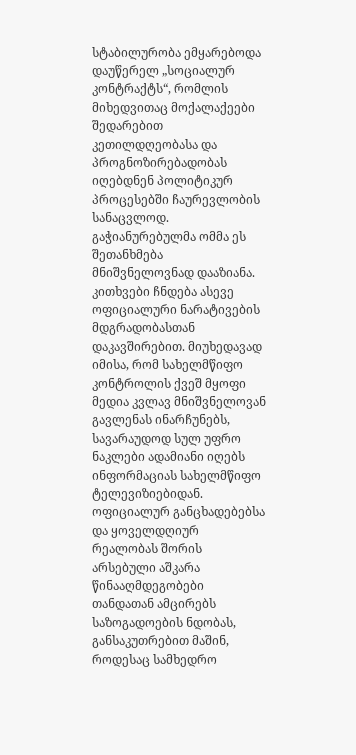სტაბილურობა ემყარებოდა დაუწერელ „სოციალურ კონტრაქტს“, რომლის მიხედვითაც მოქალაქეები შედარებით კეთილდღეობასა და პროგნოზირებადობას იღებდნენ პოლიტიკურ პროცესებში ჩაურევლობის სანაცვლოდ. გაჭიანურებულმა ომმა ეს შეთანხმება მნიშვნელოვნად დააზიანა.
კითხვები ჩნდება ასევე ოფიციალური ნარატივების მდგრადობასთან დაკავშირებით. მიუხედავად იმისა, რომ სახელმწიფო კონტროლის ქვეშ მყოფი მედია კვლავ მნიშვნელოვან გავლენას ინარჩუნებს, სავარაუდოდ სულ უფრო ნაკლები ადამიანი იღებს ინფორმაციას სახელმწიფო ტელევიზიებიდან.
ოფიციალურ განცხადებებსა და ყოველდღიურ რეალობას შორის არსებული აშკარა წინააღმდეგობები თანდათან ამცირებს საზოგადოების ნდობას, განსაკუთრებით მაშინ, როდესაც სამხედრო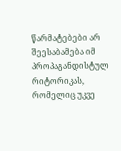წარმატებები არ შეესაბამება იმ პროპაგანდისტულ რიტორიკას, რომელიც უკვე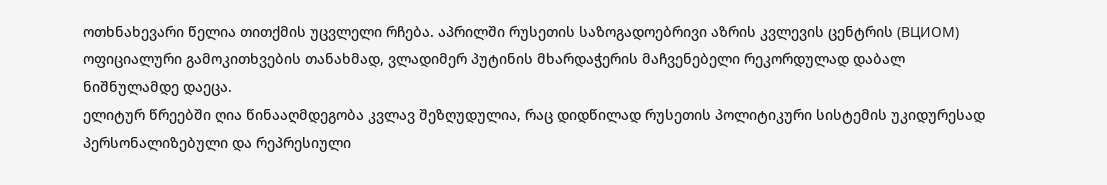ოთხნახევარი წელია თითქმის უცვლელი რჩება. აპრილში რუსეთის საზოგადოებრივი აზრის კვლევის ცენტრის (ВЦИОМ) ოფიციალური გამოკითხვების თანახმად, ვლადიმერ პუტინის მხარდაჭერის მაჩვენებელი რეკორდულად დაბალ ნიშნულამდე დაეცა.
ელიტურ წრეებში ღია წინააღმდეგობა კვლავ შეზღუდულია, რაც დიდწილად რუსეთის პოლიტიკური სისტემის უკიდურესად პერსონალიზებული და რეპრესიული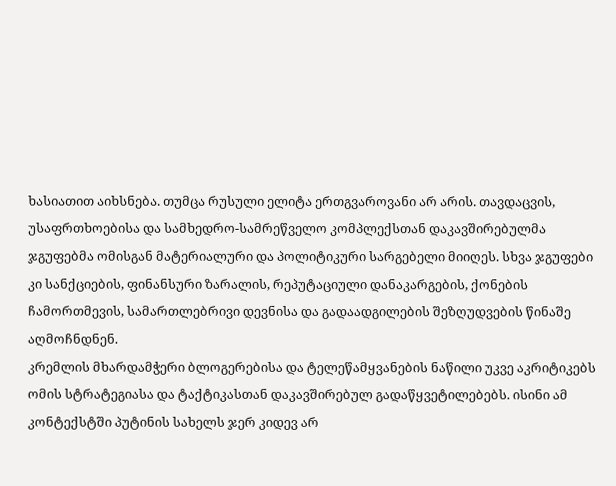ხასიათით აიხსნება. თუმცა რუსული ელიტა ერთგვაროვანი არ არის. თავდაცვის, უსაფრთხოებისა და სამხედრო-სამრეწველო კომპლექსთან დაკავშირებულმა ჯგუფებმა ომისგან მატერიალური და პოლიტიკური სარგებელი მიიღეს. სხვა ჯგუფები კი სანქციების, ფინანსური ზარალის, რეპუტაციული დანაკარგების, ქონების ჩამორთმევის, სამართლებრივი დევნისა და გადაადგილების შეზღუდვების წინაშე აღმოჩნდნენ.
კრემლის მხარდამჭერი ბლოგერებისა და ტელეწამყვანების ნაწილი უკვე აკრიტიკებს ომის სტრატეგიასა და ტაქტიკასთან დაკავშირებულ გადაწყვეტილებებს. ისინი ამ კონტექსტში პუტინის სახელს ჯერ კიდევ არ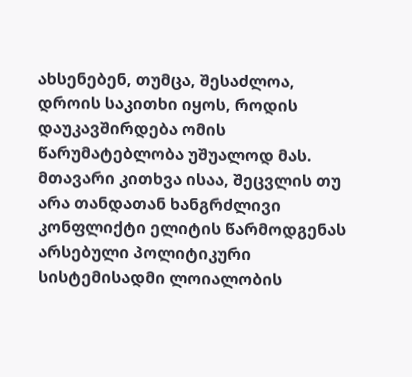ახსენებენ, თუმცა, შესაძლოა, დროის საკითხი იყოს, როდის დაუკავშირდება ომის წარუმატებლობა უშუალოდ მას.
მთავარი კითხვა ისაა, შეცვლის თუ არა თანდათან ხანგრძლივი კონფლიქტი ელიტის წარმოდგენას არსებული პოლიტიკური სისტემისადმი ლოიალობის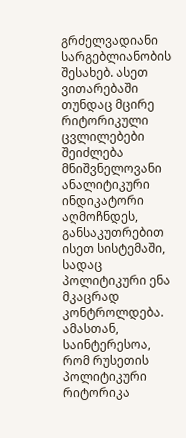გრძელვადიანი სარგებლიანობის შესახებ. ასეთ ვითარებაში თუნდაც მცირე რიტორიკული ცვლილებები შეიძლება მნიშვნელოვანი ანალიტიკური ინდიკატორი აღმოჩნდეს, განსაკუთრებით ისეთ სისტემაში, სადაც პოლიტიკური ენა მკაცრად კონტროლდება.
ამასთან, საინტერესოა, რომ რუსეთის პოლიტიკური რიტორიკა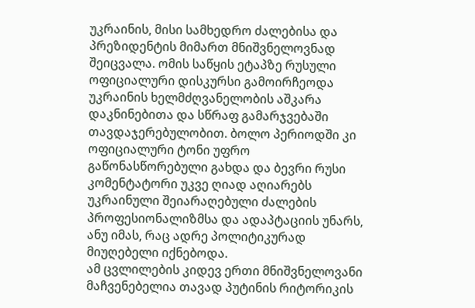უკრაინის, მისი სამხედრო ძალებისა და პრეზიდენტის მიმართ მნიშვნელოვნად შეიცვალა. ომის საწყის ეტაპზე რუსული ოფიციალური დისკურსი გამოირჩეოდა უკრაინის ხელმძღვანელობის აშკარა დაკნინებითა და სწრაფ გამარჯვებაში თავდაჯერებულობით. ბოლო პერიოდში კი ოფიციალური ტონი უფრო გაწონასწორებული გახდა და ბევრი რუსი კომენტატორი უკვე ღიად აღიარებს უკრაინული შეიარაღებული ძალების პროფესიონალიზმსა და ადაპტაციის უნარს, ანუ იმას, რაც ადრე პოლიტიკურად მიუღებელი იქნებოდა.
ამ ცვლილების კიდევ ერთი მნიშვნელოვანი მაჩვენებელია თავად პუტინის რიტორიკის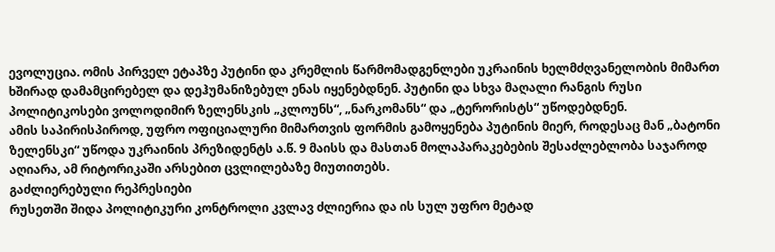ევოლუცია. ომის პირველ ეტაპზე პუტინი და კრემლის წარმომადგენლები უკრაინის ხელმძღვანელობის მიმართ ხშირად დამამცირებელ და დეჰუმანიზებულ ენას იყენებდნენ. პუტინი და სხვა მაღალი რანგის რუსი პოლიტიკოსები ვოლოდიმირ ზელენსკის „კლოუნს“, „ნარკომანს“ და „ტერორისტს“ უწოდებდნენ.
ამის საპირისპიროდ, უფრო ოფიციალური მიმართვის ფორმის გამოყენება პუტინის მიერ, როდესაც მან „ბატონი ზელენსკი“ უწოდა უკრაინის პრეზიდენტს ა.წ. 9 მაისს და მასთან მოლაპარაკებების შესაძლებლობა საჯაროდ აღიარა, ამ რიტორიკაში არსებით ცვლილებაზე მიუთითებს.
გაძლიერებული რეპრესიები
რუსეთში შიდა პოლიტიკური კონტროლი კვლავ ძლიერია და ის სულ უფრო მეტად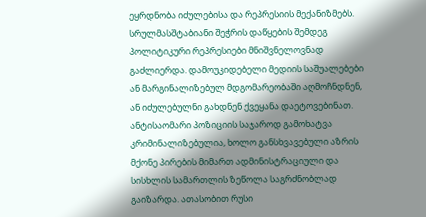ეყრდნობა იძულებისა და რეპრესიის მექანიზმებს. სრულმასშტაბიანი შეჭრის დაწყების შემდეგ პოლიტიკური რეპრესიები მნიშვნელოვნად გაძლიერდა. დამოუკიდებელი მედიის საშუალებები ან მარგინალიზებულ მდგომარეობაში აღმოჩნდნენ, ან იძულებულნი გახდნენ ქვეყანა დაეტოვებინათ. ანტისაომარი პოზიციის საჯაროდ გამოხატვა კრიმინალიზებულია, ხოლო განსხვავებული აზრის მქონე პირების მიმართ ადმინისტრაციული და სისხლის სამართლის ზეწოლა საგრძნობლად გაიზარდა. ათასობით რუსი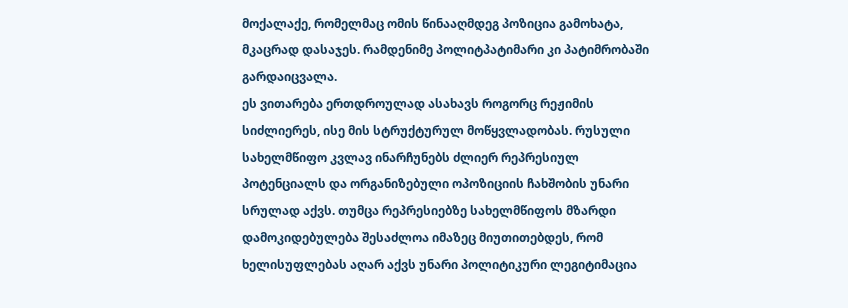მოქალაქე, რომელმაც ომის წინააღმდეგ პოზიცია გამოხატა, მკაცრად დასაჯეს. რამდენიმე პოლიტპატიმარი კი პატიმრობაში გარდაიცვალა.
ეს ვითარება ერთდროულად ასახავს როგორც რეჟიმის სიძლიერეს, ისე მის სტრუქტურულ მოწყვლადობას. რუსული სახელმწიფო კვლავ ინარჩუნებს ძლიერ რეპრესიულ პოტენციალს და ორგანიზებული ოპოზიციის ჩახშობის უნარი სრულად აქვს. თუმცა რეპრესიებზე სახელმწიფოს მზარდი დამოკიდებულება შესაძლოა იმაზეც მიუთითებდეს, რომ ხელისუფლებას აღარ აქვს უნარი პოლიტიკური ლეგიტიმაცია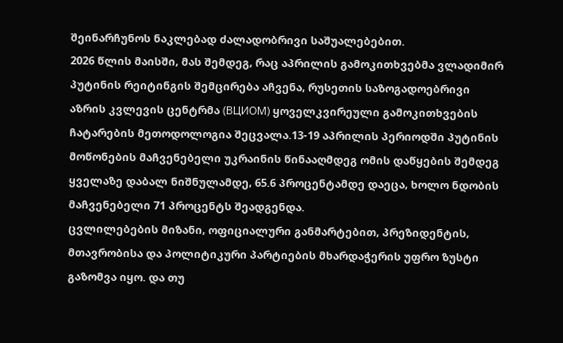შეინარჩუნოს ნაკლებად ძალადობრივი საშუალებებით.
2026 წლის მაისში, მას შემდეგ, რაც აპრილის გამოკითხვებმა ვლადიმირ პუტინის რეიტინგის შემცირება აჩვენა, რუსეთის საზოგადოებრივი აზრის კვლევის ცენტრმა (ВЦИОМ) ყოველკვირეული გამოკითხვების ჩატარების მეთოდოლოგია შეცვალა.13-19 აპრილის პერიოდში პუტინის მოწონების მაჩვენებელი უკრაინის წინააღმდეგ ომის დაწყების შემდეგ ყველაზე დაბალ ნიშნულამდე, 65.6 პროცენტამდე დაეცა, ხოლო ნდობის მაჩვენებელი 71 პროცენტს შეადგენდა.
ცვლილებების მიზანი, ოფიციალური განმარტებით, პრეზიდენტის, მთავრობისა და პოლიტიკური პარტიების მხარდაჭერის უფრო ზუსტი გაზომვა იყო. და თუ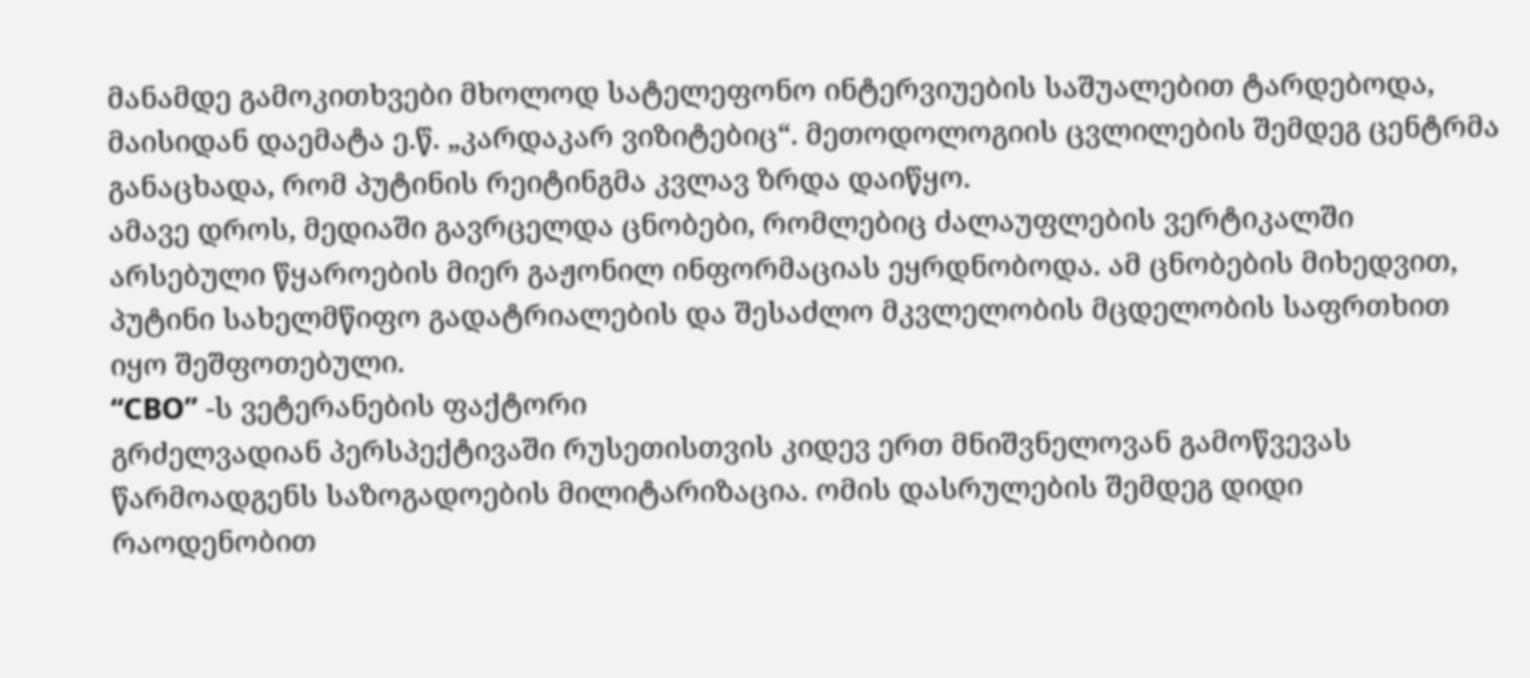მანამდე გამოკითხვები მხოლოდ სატელეფონო ინტერვიუების საშუალებით ტარდებოდა, მაისიდან დაემატა ე.წ. „კარდაკარ ვიზიტებიც“. მეთოდოლოგიის ცვლილების შემდეგ ცენტრმა განაცხადა, რომ პუტინის რეიტინგმა კვლავ ზრდა დაიწყო.
ამავე დროს, მედიაში გავრცელდა ცნობები, რომლებიც ძალაუფლების ვერტიკალში არსებული წყაროების მიერ გაჟონილ ინფორმაციას ეყრდნობოდა. ამ ცნობების მიხედვით, პუტინი სახელმწიფო გადატრიალების და შესაძლო მკვლელობის მცდელობის საფრთხით იყო შეშფოთებული.
“СВО” -ს ვეტერანების ფაქტორი
გრძელვადიან პერსპექტივაში რუსეთისთვის კიდევ ერთ მნიშვნელოვან გამოწვევას წარმოადგენს საზოგადოების მილიტარიზაცია. ომის დასრულების შემდეგ დიდი რაოდენობით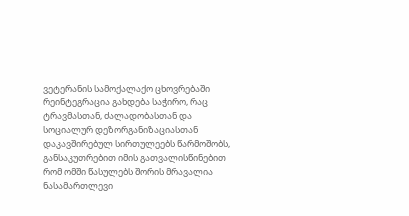ვეტერანის სამოქალაქო ცხოვრებაში რეინტეგრაცია გახდება საჭირო, რაც ტრავმასთან, ძალადობასთან და სოციალურ დეზორგანიზაციასთან დაკავშირებულ სირთულეებს წარმოშობს, განსაკუთრებით იმის გათვალისწინებით რომ ომში წასულებს შორის მრავალია ნასამართლევი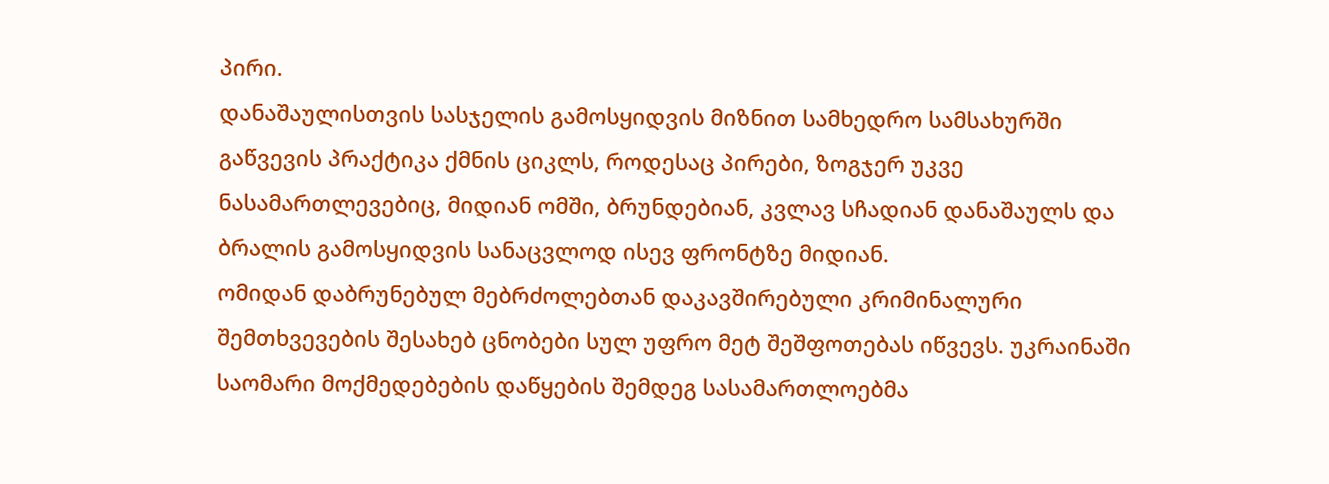პირი.
დანაშაულისთვის სასჯელის გამოსყიდვის მიზნით სამხედრო სამსახურში გაწვევის პრაქტიკა ქმნის ციკლს, როდესაც პირები, ზოგჯერ უკვე ნასამართლევებიც, მიდიან ომში, ბრუნდებიან, კვლავ სჩადიან დანაშაულს და ბრალის გამოსყიდვის სანაცვლოდ ისევ ფრონტზე მიდიან.
ომიდან დაბრუნებულ მებრძოლებთან დაკავშირებული კრიმინალური შემთხვევების შესახებ ცნობები სულ უფრო მეტ შეშფოთებას იწვევს. უკრაინაში საომარი მოქმედებების დაწყების შემდეგ სასამართლოებმა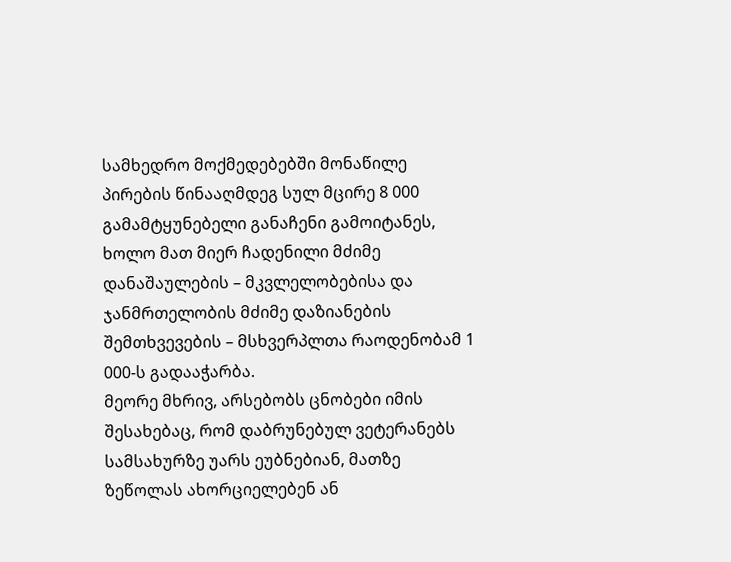სამხედრო მოქმედებებში მონაწილე პირების წინააღმდეგ სულ მცირე 8 000 გამამტყუნებელი განაჩენი გამოიტანეს, ხოლო მათ მიერ ჩადენილი მძიმე დანაშაულების – მკვლელობებისა და ჯანმრთელობის მძიმე დაზიანების შემთხვევების – მსხვერპლთა რაოდენობამ 1 000-ს გადააჭარბა.
მეორე მხრივ, არსებობს ცნობები იმის შესახებაც, რომ დაბრუნებულ ვეტერანებს სამსახურზე უარს ეუბნებიან, მათზე ზეწოლას ახორციელებენ ან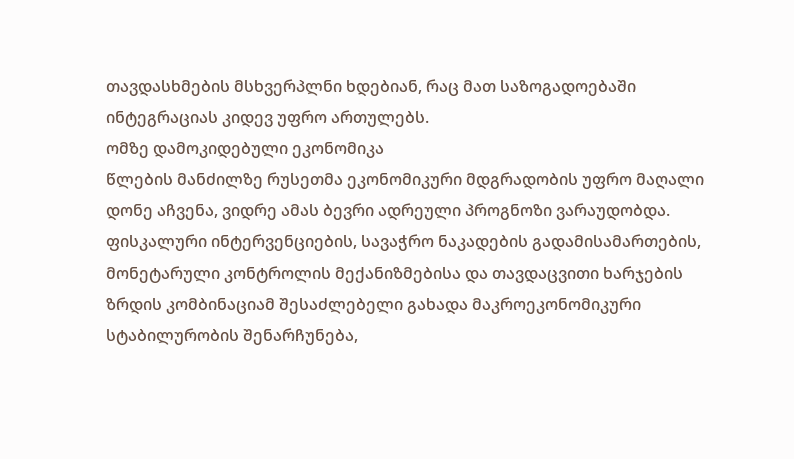თავდასხმების მსხვერპლნი ხდებიან, რაც მათ საზოგადოებაში ინტეგრაციას კიდევ უფრო ართულებს.
ომზე დამოკიდებული ეკონომიკა
წლების მანძილზე რუსეთმა ეკონომიკური მდგრადობის უფრო მაღალი დონე აჩვენა, ვიდრე ამას ბევრი ადრეული პროგნოზი ვარაუდობდა. ფისკალური ინტერვენციების, სავაჭრო ნაკადების გადამისამართების, მონეტარული კონტროლის მექანიზმებისა და თავდაცვითი ხარჯების ზრდის კომბინაციამ შესაძლებელი გახადა მაკროეკონომიკური სტაბილურობის შენარჩუნება,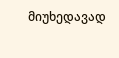მიუხედავად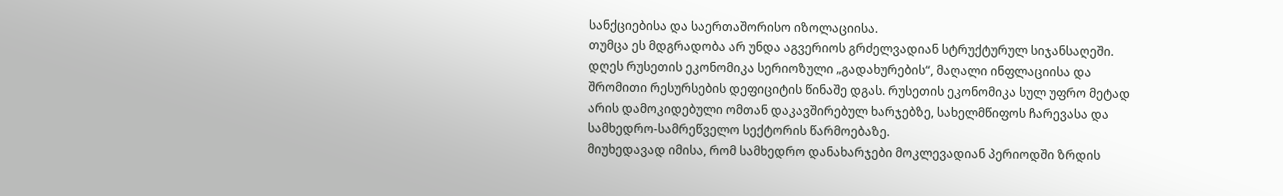სანქციებისა და საერთაშორისო იზოლაციისა.
თუმცა ეს მდგრადობა არ უნდა აგვერიოს გრძელვადიან სტრუქტურულ სიჯანსაღეში. დღეს რუსეთის ეკონომიკა სერიოზული „გადახურების“, მაღალი ინფლაციისა და შრომითი რესურსების დეფიციტის წინაშე დგას. რუსეთის ეკონომიკა სულ უფრო მეტად არის დამოკიდებული ომთან დაკავშირებულ ხარჯებზე, სახელმწიფოს ჩარევასა და სამხედრო-სამრეწველო სექტორის წარმოებაზე.
მიუხედავად იმისა, რომ სამხედრო დანახარჯები მოკლევადიან პერიოდში ზრდის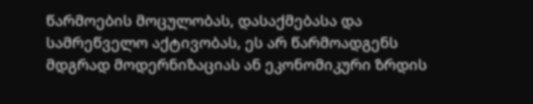წარმოების მოცულობას, დასაქმებასა და სამრეწველო აქტივობას, ეს არ წარმოადგენს მდგრად მოდერნიზაციას ან ეკონომიკური ზრდის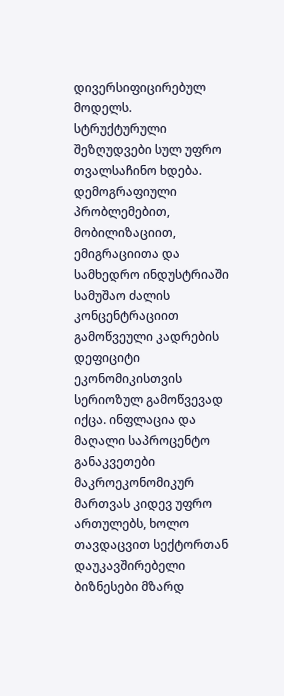დივერსიფიცირებულ მოდელს.
სტრუქტურული შეზღუდვები სულ უფრო თვალსაჩინო ხდება. დემოგრაფიული პრობლემებით, მობილიზაციით, ემიგრაციითა და სამხედრო ინდუსტრიაში სამუშაო ძალის კონცენტრაციით გამოწვეული კადრების დეფიციტი ეკონომიკისთვის სერიოზულ გამოწვევად იქცა. ინფლაცია და მაღალი საპროცენტო განაკვეთები მაკროეკონომიკურ მართვას კიდევ უფრო ართულებს, ხოლო თავდაცვით სექტორთან დაუკავშირებელი ბიზნესები მზარდ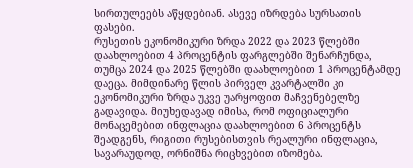სირთულეებს აწყდებიან. ასევე იზრდება სურსათის ფასები.
რუსეთის ეკონომიკური ზრდა 2022 და 2023 წლებში დაახლოებით 4 პროცენტის ფარგლებში შენარჩუნდა, თუმცა 2024 და 2025 წლებში დაახლოებით 1 პროცენტამდე დაეცა. მიმდინარე წლის პირველ კვარტალში კი ეკონომიკური ზრდა უკვე უარყოფით მაჩვენებელზე გადავიდა. მიუხედავად იმისა, რომ ოფიციალური მონაცემებით ინფლაცია დაახლოებით 6 პროცენტს შეადგენს, რიგითი რუსებისთვის რეალური ინფლაცია, სავარაუდოდ, ორნიშნა რიცხვებით იზომება.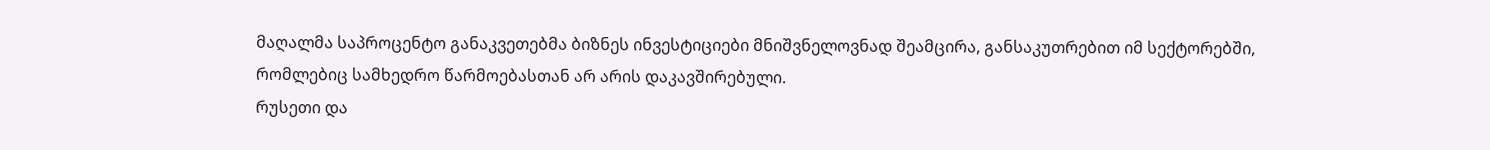მაღალმა საპროცენტო განაკვეთებმა ბიზნეს ინვესტიციები მნიშვნელოვნად შეამცირა, განსაკუთრებით იმ სექტორებში, რომლებიც სამხედრო წარმოებასთან არ არის დაკავშირებული.
რუსეთი და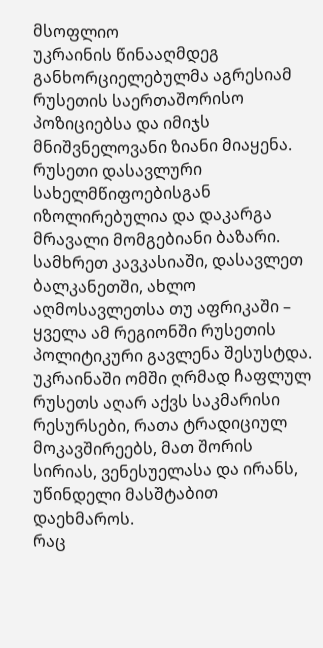მსოფლიო
უკრაინის წინააღმდეგ განხორციელებულმა აგრესიამ რუსეთის საერთაშორისო პოზიციებსა და იმიჯს მნიშვნელოვანი ზიანი მიაყენა. რუსეთი დასავლური სახელმწიფოებისგან იზოლირებულია და დაკარგა მრავალი მომგებიანი ბაზარი. სამხრეთ კავკასიაში, დასავლეთ ბალკანეთში, ახლო აღმოსავლეთსა თუ აფრიკაში – ყველა ამ რეგიონში რუსეთის პოლიტიკური გავლენა შესუსტდა. უკრაინაში ომში ღრმად ჩაფლულ რუსეთს აღარ აქვს საკმარისი რესურსები, რათა ტრადიციულ მოკავშირეებს, მათ შორის სირიას, ვენესუელასა და ირანს, უწინდელი მასშტაბით დაეხმაროს.
რაც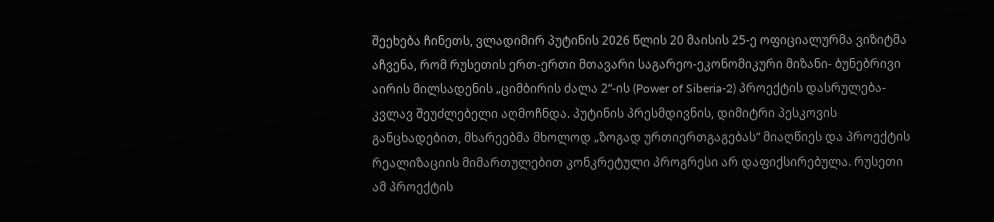შეეხება ჩინეთს, ვლადიმირ პუტინის 2026 წლის 20 მაისის 25-ე ოფიციალურმა ვიზიტმა აჩვენა, რომ რუსეთის ერთ-ერთი მთავარი საგარეო-ეკონომიკური მიზანი- ბუნებრივი აირის მილსადენის „ციმბირის ძალა 2“-ის (Power of Siberia-2) პროექტის დასრულება- კვლავ შეუძლებელი აღმოჩნდა. პუტინის პრესმდივნის, დიმიტრი პესკოვის განცხადებით, მხარეებმა მხოლოდ „ზოგად ურთიერთგაგებას“ მიაღწიეს და პროექტის რეალიზაციის მიმართულებით კონკრეტული პროგრესი არ დაფიქსირებულა. რუსეთი ამ პროექტის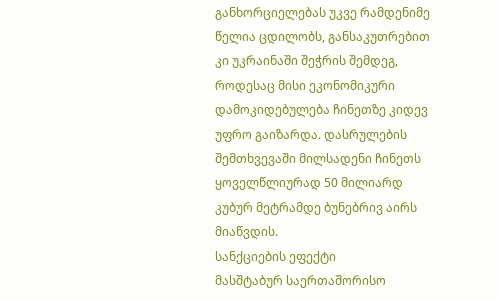განხორციელებას უკვე რამდენიმე წელია ცდილობს, განსაკუთრებით კი უკრაინაში შეჭრის შემდეგ, როდესაც მისი ეკონომიკური დამოკიდებულება ჩინეთზე კიდევ უფრო გაიზარდა. დასრულების შემთხვევაში მილსადენი ჩინეთს ყოველწლიურად 50 მილიარდ კუბურ მეტრამდე ბუნებრივ აირს მიაწვდის.
სანქციების ეფექტი
მასშტაბურ საერთაშორისო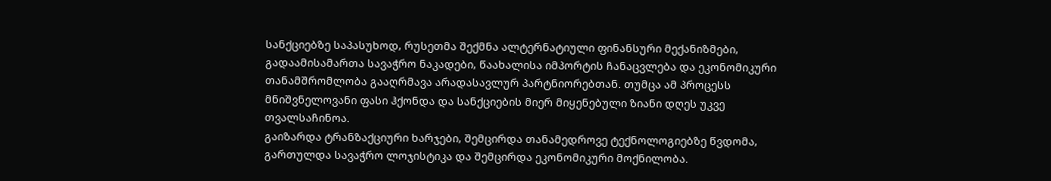სანქციებზე საპასუხოდ, რუსეთმა შექმნა ალტერნატიული ფინანსური მექანიზმები, გადაამისამართა სავაჭრო ნაკადები, წაახალისა იმპორტის ჩანაცვლება და ეკონომიკური თანამშრომლობა გააღრმავა არადასავლურ პარტნიორებთან. თუმცა ამ პროცესს მნიშვნელოვანი ფასი ჰქონდა და სანქციების მიერ მიყენებული ზიანი დღეს უკვე თვალსაჩინოა.
გაიზარდა ტრანზაქციური ხარჯები, შემცირდა თანამედროვე ტექნოლოგიებზე წვდომა, გართულდა სავაჭრო ლოჯისტიკა და შემცირდა ეკონომიკური მოქნილობა.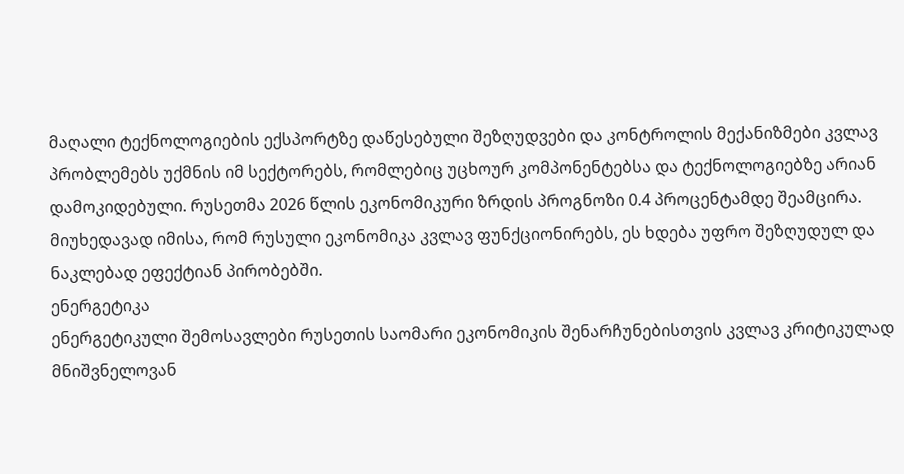მაღალი ტექნოლოგიების ექსპორტზე დაწესებული შეზღუდვები და კონტროლის მექანიზმები კვლავ პრობლემებს უქმნის იმ სექტორებს, რომლებიც უცხოურ კომპონენტებსა და ტექნოლოგიებზე არიან დამოკიდებული. რუსეთმა 2026 წლის ეკონომიკური ზრდის პროგნოზი 0.4 პროცენტამდე შეამცირა.
მიუხედავად იმისა, რომ რუსული ეკონომიკა კვლავ ფუნქციონირებს, ეს ხდება უფრო შეზღუდულ და ნაკლებად ეფექტიან პირობებში.
ენერგეტიკა
ენერგეტიკული შემოსავლები რუსეთის საომარი ეკონომიკის შენარჩუნებისთვის კვლავ კრიტიკულად მნიშვნელოვან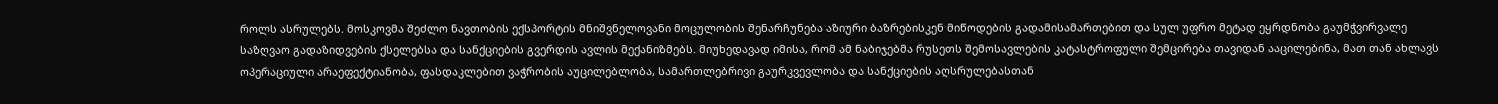როლს ასრულებს. მოსკოვმა შეძლო ნავთობის ექსპორტის მნიშვნელოვანი მოცულობის შენარჩუნება აზიური ბაზრებისკენ მიწოდების გადამისამართებით და სულ უფრო მეტად ეყრდნობა გაუმჭვირვალე საზღვაო გადაზიდვების ქსელებსა და სანქციების გვერდის ავლის მექანიზმებს. მიუხედავად იმისა, რომ ამ ნაბიჯებმა რუსეთს შემოსავლების კატასტროფული შემცირება თავიდან ააცილებინა, მათ თან ახლავს ოპერაციული არაეფექტიანობა, ფასდაკლებით ვაჭრობის აუცილებლობა, სამართლებრივი გაურკვევლობა და სანქციების აღსრულებასთან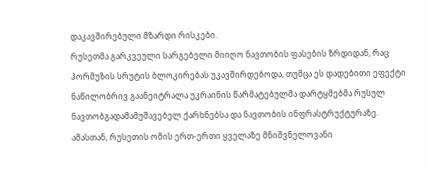დაკავშირებული მზარდი რისკები.
რუსეთმა გარკვეული სარგებელი მიიღო ნავთობის ფასების ზრდიდან, რაც ჰორმუზის სრუტის ბლოკირებას უკავშირდებოდა, თუმცა ეს დადებითი ეფექტი ნაწილობრივ გაანეიტრალა უკრაინის წარმატებულმა დარტყმებმა რუსულ ნავთობგადამამუშავებელ ქარხნებსა და ნავთობის ინფრასტრუქტურაზე.
ამასთან, რუსეთის ომის ერთ-ერთი ყველაზე მნიშვნელოვანი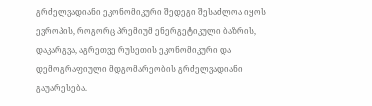გრძელვადიანი ეკონომიკური შედეგი შესაძლოა იყოს ევროპის, როგორც პრემიუმ ენერგეტიკული ბაზრის, დაკარგვა, აგრეთვე რუსეთის ეკონომიკური და დემოგრაფიული მდგომარეობის გრძელვადიანი გაუარესება.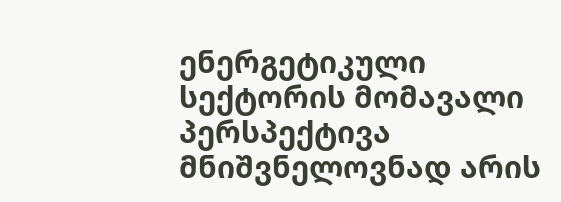ენერგეტიკული სექტორის მომავალი პერსპექტივა მნიშვნელოვნად არის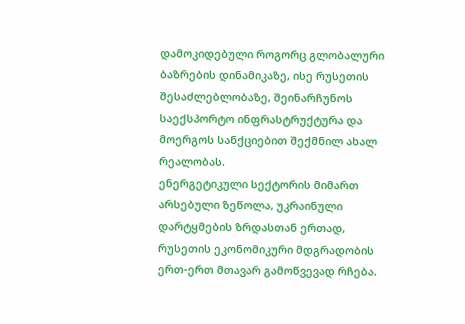დამოკიდებული როგორც გლობალური ბაზრების დინამიკაზე, ისე რუსეთის შესაძლებლობაზე, შეინარჩუნოს საექსპორტო ინფრასტრუქტურა და მოერგოს სანქციებით შექმნილ ახალ რეალობას.
ენერგეტიკული სექტორის მიმართ არსებული ზეწოლა, უკრაინული დარტყმების ზრდასთან ერთად, რუსეთის ეკონომიკური მდგრადობის ერთ-ერთ მთავარ გამოწვევად რჩება.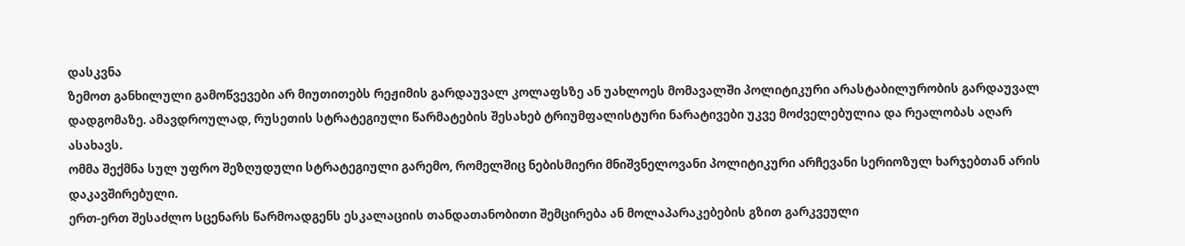დასკვნა
ზემოთ განხილული გამოწვევები არ მიუთითებს რეჟიმის გარდაუვალ კოლაფსზე ან უახლოეს მომავალში პოლიტიკური არასტაბილურობის გარდაუვალ დადგომაზე. ამავდროულად, რუსეთის სტრატეგიული წარმატების შესახებ ტრიუმფალისტური ნარატივები უკვე მოძველებულია და რეალობას აღარ ასახავს.
ომმა შექმნა სულ უფრო შეზღუდული სტრატეგიული გარემო, რომელშიც ნებისმიერი მნიშვნელოვანი პოლიტიკური არჩევანი სერიოზულ ხარჯებთან არის დაკავშირებული.
ერთ-ერთ შესაძლო სცენარს წარმოადგენს ესკალაციის თანდათანობითი შემცირება ან მოლაპარაკებების გზით გარკვეული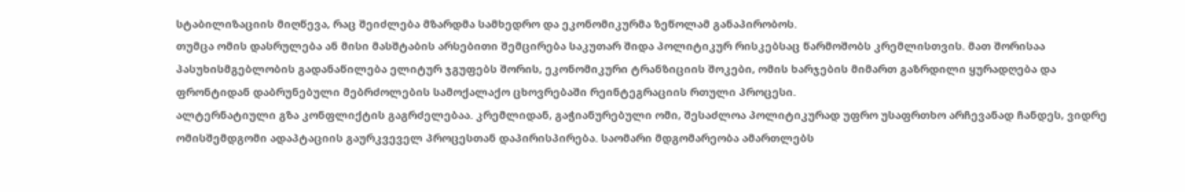სტაბილიზაციის მიღწევა, რაც შეიძლება მზარდმა სამხედრო და ეკონომიკურმა ზეწოლამ განაპირობოს.
თუმცა ომის დასრულება ან მისი მასშტაბის არსებითი შემცირება საკუთარ შიდა პოლიტიკურ რისკებსაც წარმოშობს კრემლისთვის. მათ შორისაა პასუხისმგებლობის გადანაწილება ელიტურ ჯგუფებს შორის, ეკონომიკური ტრანზიციის შოკები, ომის ხარჯების მიმართ გაზრდილი ყურადღება და ფრონტიდან დაბრუნებული მებრძოლების სამოქალაქო ცხოვრებაში რეინტეგრაციის რთული პროცესი.
ალტერნატიული გზა კონფლიქტის გაგრძელებაა. კრემლიდან, გაჭიანურებული ომი, შესაძლოა პოლიტიკურად უფრო უსაფრთხო არჩევანად ჩანდეს, ვიდრე ომისშემდგომი ადაპტაციის გაურკვეველ პროცესთან დაპირისპირება. საომარი მდგომარეობა ამართლებს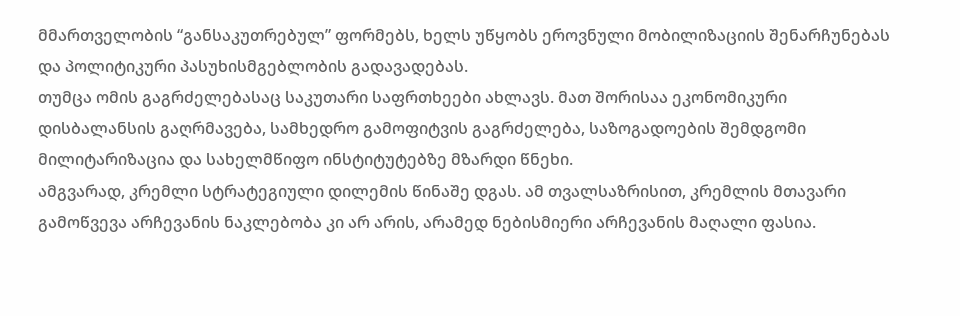მმართველობის “განსაკუთრებულ” ფორმებს, ხელს უწყობს ეროვნული მობილიზაციის შენარჩუნებას და პოლიტიკური პასუხისმგებლობის გადავადებას.
თუმცა ომის გაგრძელებასაც საკუთარი საფრთხეები ახლავს. მათ შორისაა ეკონომიკური დისბალანსის გაღრმავება, სამხედრო გამოფიტვის გაგრძელება, საზოგადოების შემდგომი მილიტარიზაცია და სახელმწიფო ინსტიტუტებზე მზარდი წნეხი.
ამგვარად, კრემლი სტრატეგიული დილემის წინაშე დგას. ამ თვალსაზრისით, კრემლის მთავარი გამოწვევა არჩევანის ნაკლებობა კი არ არის, არამედ ნებისმიერი არჩევანის მაღალი ფასია.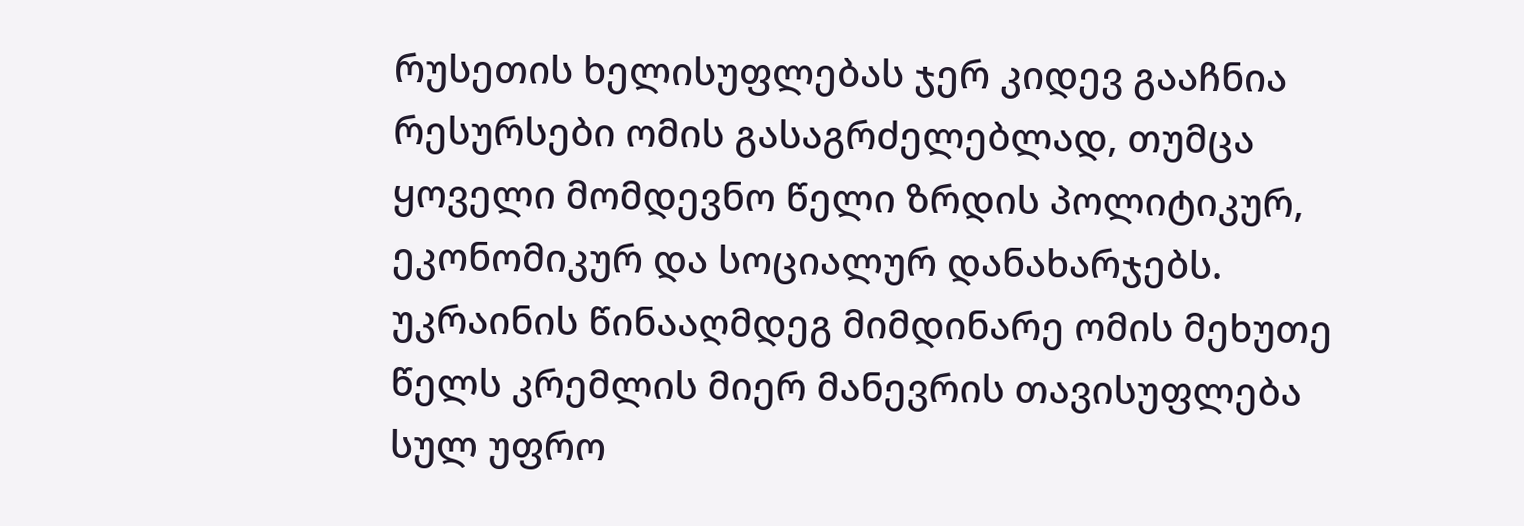რუსეთის ხელისუფლებას ჯერ კიდევ გააჩნია რესურსები ომის გასაგრძელებლად, თუმცა ყოველი მომდევნო წელი ზრდის პოლიტიკურ, ეკონომიკურ და სოციალურ დანახარჯებს. უკრაინის წინააღმდეგ მიმდინარე ომის მეხუთე წელს კრემლის მიერ მანევრის თავისუფლება სულ უფრო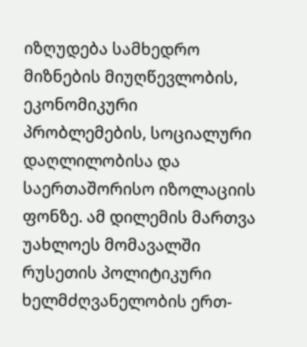იზღუდება სამხედრო მიზნების მიუღწევლობის, ეკონომიკური პრობლემების, სოციალური დაღლილობისა და საერთაშორისო იზოლაციის ფონზე. ამ დილემის მართვა უახლოეს მომავალში რუსეთის პოლიტიკური ხელმძღვანელობის ერთ-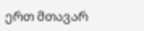ერთ მთავარ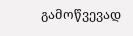გამოწვევად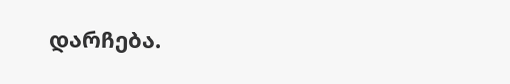დარჩება.